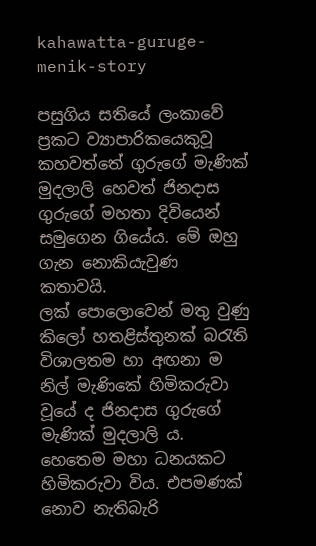kahawatta-guruge-menik-story

පසුගිය සතියේ ලංකාවේ ප්‍රකට ව්‍යාපාරිකයෙකුවූ කහවත්තේ ගුරුගේ මැණික් මුදලාලි හෙවත් ජිනදාස ගුරුගේ මහතා දිවියෙන් සමුගෙන ගියේය. මේ ඔහු ගැන නොකියැවුණ කතාවයි.
ලක් පොලොවෙන් මතු වුණු කිලෝ හතළිස්තුනක් බරැති විශාලතම හා අඟනා ම නිල් මැණිකේ හිමිකරුවා වූයේ ද ජිනදාස ගුරුගේ මැණික් මුදලාලි ය. හෙතෙම මහා ධනයකට හිමිකරුවා විය. එපමණක් නොව නැතිබැරි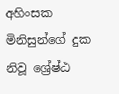අහිංසක මිනිසුන්ගේ දුක නිවූ ශ්‍රේෂ්ඨ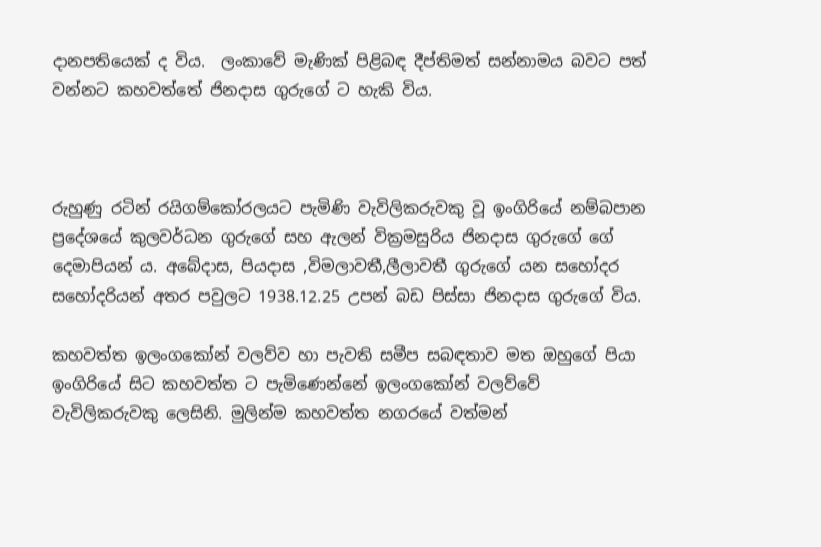දානපතියෙක් ද විය.  ලංකාවේ මැණික් පිළිබඳ දීප්තිමත් සන්නාමය බවට පත් වන්නට කහවත්තේ ජිනදාස ගුරුගේ ට හැකි විය.



රුහුණු රටින් රයිගම්කෝරලයට පැමිණි වැවිලිකරුවකු වූ ඉංගිරියේ නම්බපාන ප්‍රදේශයේ කුලවර්ධන ගුරුගේ සහ ඇලන් වික්‍රමසුරිය ජිනදාස ගුරුගේ ගේ දෙමාපියන් ය. අබේදාස, පියදාස ,විමලාවතී,ලීලාවතී ගුරුගේ යන සහෝදර සහෝදරියන් අතර පවුලට 1938.12.25 උපන් බඩ පිස්සා ජිනදාස ගුරුගේ විය.

කහවත්ත ඉලංගකෝන් වලව්ව හා පැවති සමීප සබඳතාව මත ඔහුගේ පියා ඉංගිරියේ සිට කහවත්ත ට පැමිණෙන්නේ ඉලංගකෝන් වලව්වේ වැවිලිකරුවකු ලෙසිනි. මුලින්ම කහවත්ත නගරයේ වත්මන්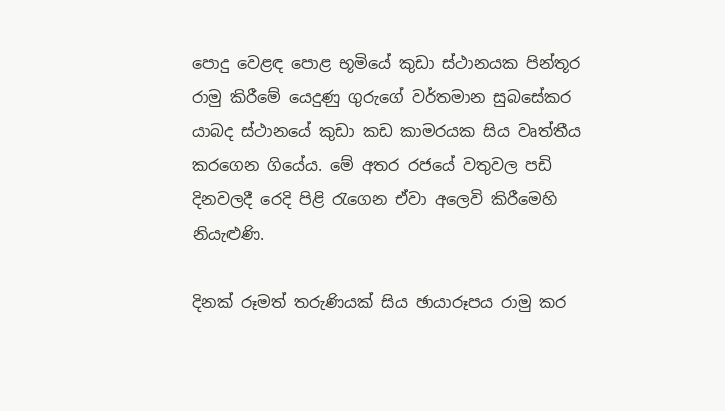පොදු වෙ‍ළඳ පොළ භූමියේ කුඩා ස්ථානයක පින්තූර රාමු කිරීමේ යෙදුණු ගුරුගේ වර්තමාන සුබසේකර යාබද ස්ථානයේ කුඩා කඩ කාමරයක සිය වෘත්තීය කරගෙන ගියේය. මේ අතර රජයේ වතුවල පඩි දිනවලදී රෙදි පිළි රැගෙන ඒවා අලෙවි කිරීමෙහි නියැළුණි.

දිනක් රූමත් තරුණියක් සිය ඡායාරූපය රාමු කර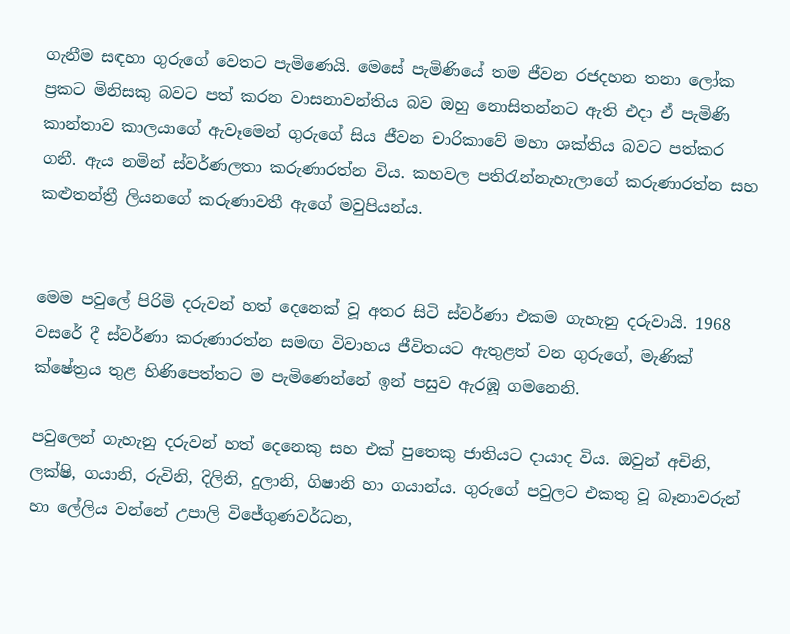ගැනීම සඳහා ගුරුගේ වෙතට පැමිණෙයි. මෙසේ පැමිණියේ තම ජීවන රජදහන තනා ලෝක ප්‍රකට මිනිසකු බවට පත් කරන වාසනාවන්තිය බව ඔහු නොසිතන්නට ඇති එදා ඒ පැමිණි කාන්තාව කාලයාගේ ඇවෑමෙන් ගුරුගේ සිය ජීවන චාරිකාවේ මහා ශක්තිය බවට පත්කර ගනී. ඇය නමින් ස්වර්ණලතා කරුණාරත්න විය. කහවල පතිරැන්නැහැලාගේ කරුණාරත්න සහ කළුතන්ත්‍රී ලියනගේ කරුණාවතී ඇගේ මවුපියන්ය.


මෙම පවුලේ පිරිමි දරුවන් හත් දෙනෙක් වූ අතර සිටි ස්වර්ණා එකම ගැහැනු දරුවායි. 1968 වසරේ දී ස්වර්ණා කරුණාරත්න සමඟ විවාහය ජීවිතයට ඇතුළත් වන ගුරුගේ, මැණික් ක්ෂේත්‍රය තුළ හිණිපෙත්තට ම පැමිණෙන්නේ ඉන් පසුව ඇරඹූ ගමනෙනි.

පවුලෙන් ගැහැනු දරුවන් හත් දෙනෙකු සහ එක් පුතෙකු ජාතියට දායාද විය. ඔවුන් අචිනි, ලක්ෂි, ගයානි, රුවිනි, දිලිනි, දුලානි, ගිෂානි හා ගයාන්ය. ගුරුගේ පවුලට එකතු වූ බෑනාවරුන් හා ලේලිය වන්නේ උපාලි විජේගුණවර්ධන,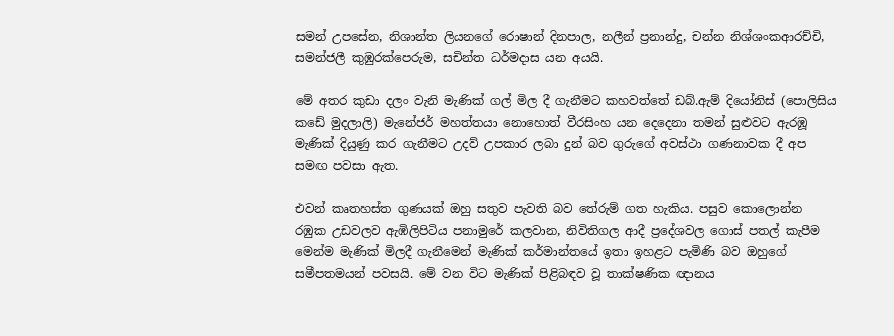සමන් උපසේන, නිශාන්ත ලියනගේ රොෂාන් දිනපාල, නලීන් ප්‍රනාන්දු, චන්න නිශ්ශංකආරච්චි, සමන්ජලී කුඹුරක්පෙරුම, සචින්ත ධර්මදාස යන අයයි.

මේ අතර කුඩා දලං වැනි මැණික් ගල් මිල දී ගැනීමට කහවත්තේ ඩබ්.ඇම් දියෝනිස් (පොලිසිය කඩේ මුදලාලි) මැනේජර් මහත්තයා නොහොත් වීරසිංහ යන දෙදෙනා තමන් සුළුවට ඇරඹූ මැණික් දියුණු කර ගැනීමට උදව් උපකාර ලබා දුන් බව ගුරුගේ අවස්ථා ගණනාවක දී අප සමඟ පවසා ඇත.

එවන් කෘතහස්ත ගුණයක් ඔහු සතුව පැවති බව තේරුම් ගත හැකිය. පසුව කොලොන්න රඹුක උඩවලව ඇඹිලිපිටිය පනාමුරේ කලවාන, නිවිතිගල ආදී ප්‍රදේශවල ගොස් පතල් කැපීම මෙන්ම මැණික් මිලදී ගැනීමෙන් මැණික් කර්මාන්තයේ ඉතා ඉහළට පැමිණි බව ඔහුගේ සමීපතමයන් පවසයි. මේ වන විට මැණික් පිළිබඳව වූ තාක්ෂණික ඥානය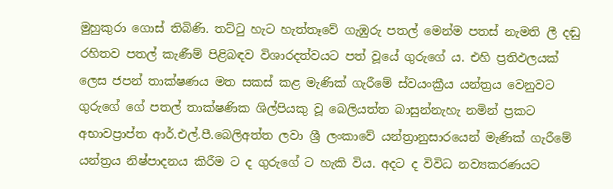මුහුකුරා ගොස් තිබිණි. තට්ටු හැට හැත්තෑවේ ගැඹුරු පතල් මෙන්ම පතස් නැමති ලී දඬු රහිතව පතල් කැණීම් පිළිබඳව විශාරදත්වයට පත් වූයේ ගුරුගේ ය. එහි ප්‍රතිඵලයක් ලෙස ජපන් තාක්ෂණය මත සකස් කළ මැණික් ගැරීමේ ස්වයංක්‍රීය යන්ත්‍රය වෙනුවට ගුරුගේ ගේ පතල් තාක්ෂණික ශිල්පියකු වූ බෙලියත්ත බාසුන්නැහැ නමින් ප්‍රකට අභාවප්‍රාප්ත ආර්.එල්.පී.බෙලිඅත්ත ලවා ශ්‍රී ලංකාවේ යන්ත්‍රානුසාරයෙන් මැණික් ගැරීමේ යන්ත්‍රය නිෂ්පාදනය කිරීම ට ද ගුරුගේ ට හැකි විය. අදට ද විවිධ නව්‍යකරණයට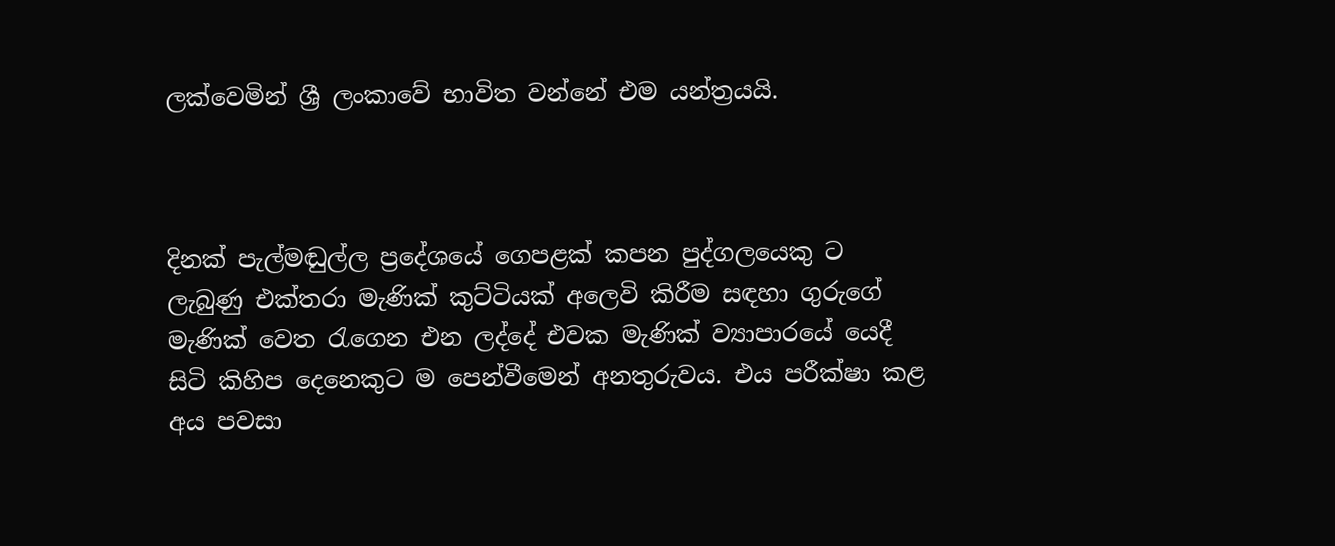ලක්වෙමින් ශ්‍රී ලංකාවේ භාවිත වන්නේ එම යන්ත්‍රයයි.



දිනක් පැල්මඬුල්ල ප්‍රදේශයේ ගෙපළක් කපන පුද්ගලයෙකු ට ලැබුණු එක්තරා මැණික් කුට්ටියක් අලෙවි කිරීම සඳහා ගුරුගේ මැණික් වෙත රැගෙන එන ලද්දේ එවක මැණික් ව්‍යාපාරයේ යෙදී සිටි කිහිප දෙනෙකුට ම පෙන්වීමෙන් අනතුරුවය. එය පරීක්ෂා කළ අය පවසා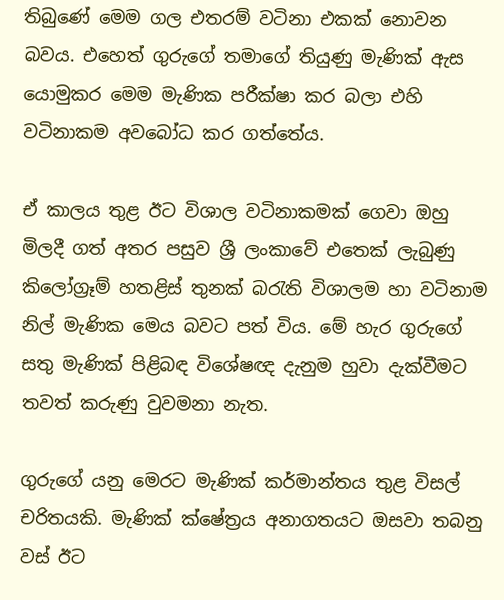තිබුණේ මෙම ගල එතරම් වටිනා එකක් නොවන බවය. එහෙත් ගුරුගේ තමාගේ තියුණු මැණික් ඇස යොමුකර මෙම මැණික පරීක්ෂා කර බලා එහි වටිනාකම අවබෝධ කර ගත්තේය.

ඒ කාලය තුළ ඊට විශාල වටිනාකමක් ගෙවා ඔහු මිලදී ගත් අතර පසුව ශ්‍රී ලංකාවේ එතෙක් ලැබුණු කිලෝග්‍රෑම් හතළිස් තුනක් බරැති විශාලම හා වටිනාම නිල් මැණික මෙය බවට පත් විය. මේ හැර ගුරුගේ සතු මැණික් පිළිබඳ විශේෂඥ දැනුම හුවා දැක්වීමට තවත් කරුණු වුවමනා නැත.

ගුරුගේ යනු මෙරට මැණික් කර්මාන්තය තුළ විසල් චරිතයකි. මැණික් ක්ෂේත්‍රය අනාගතයට ඔසවා තබනු වස් ඊට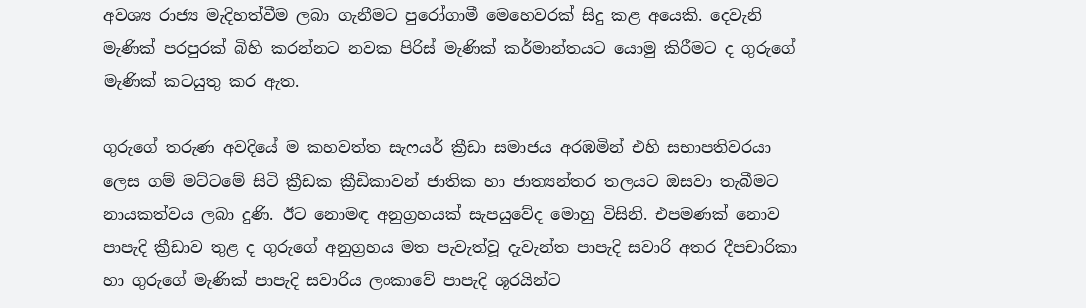අවශ්‍ය රාජ්‍ය මැදිහත්වීම ලබා ගැනීමට පුරෝගාමී මෙහෙවරක් සිදු කළ අයෙකි. දෙවැනි මැණික් පරපුරක් බිහි කරන්නට නවක පිරිස් මැණික් කර්මාන්තයට යොමු කිරීමට ද ගුරුගේ මැණික් කටයුතු කර ඇත.

ගුරුගේ තරුණ අවදියේ ම කහවත්ත සැෆයර් ක්‍රීඩා සමාජය අරඹමින් එහි සභාපතිවරයා ලෙස ගම් මට්ටමේ සිටි ක්‍රීඩක ක්‍රීඩිකාවන් ජාතික හා ජාත්‍යන්තර තලයට ඔසවා තැබීමට නායකත්වය ලබා දුණි. ඊට නොමඳ අනුග්‍රහයක් සැපයුවේද මොහු විසිනි. එපමණක් නොව පාපැදි ක්‍රීඩාව තුළ ද ගුරුගේ අනුග්‍රහය මත පැවැත්වූ දැවැන්ත පාපැදි සවාරි අතර දීපචාරිකා හා ගුරුගේ මැණික් පාපැදි සවාරිය ලංකාවේ පාපැදි ශූරයින්ට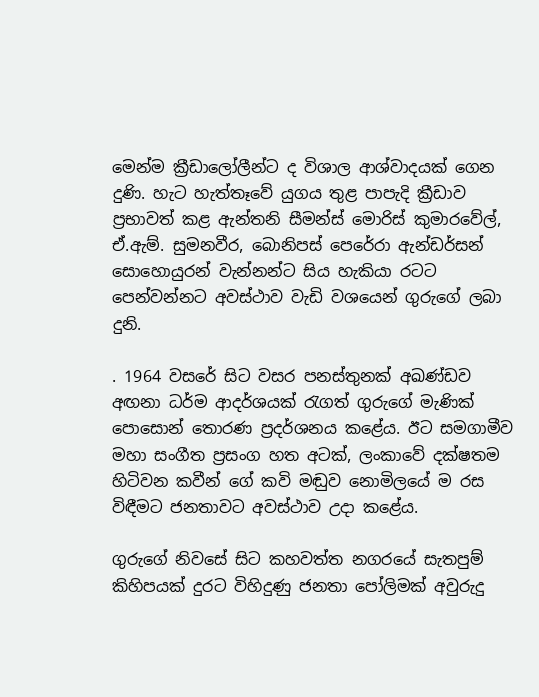මෙන්ම ක්‍රීඩාලෝලීන්ට ද විශාල ආශ්වාදයක් ගෙන දුණි. හැට හැත්තෑවේ යුගය තුළ පාපැදි ක්‍රීඩාව ප්‍රභාවත් කළ ඇන්තනි සීමන්ස් මොරිස් කුමාරවේල්, ඒ.ඇම්. සුමනවීර, බොනිපස් පෙරේරා ඇන්ඩර්සන් සොහොයුරන් වැන්නන්ට සිය හැකියා රටට පෙන්වන්නට අවස්ථාව වැඩි වශයෙන් ගුරුගේ ලබා දුනි.

. 1964 වසරේ සිට වසර පනස්තුනක් අඛණ්ඩව අඟනා ධර්ම ආදර්ශයක් රැගත් ගුරුගේ මැණික් පොසොන් තොරණ ප්‍රදර්ශනය කළේය. ඊට සමගාමීව මහා සංගීත ප්‍රසංග හත අටක්, ලංකාවේ දක්ෂතම හිටිවන කවීන් ගේ කවි මඬුව නොමිලයේ ම රස විඳීමට ජනතාවට අවස්ථාව උදා කළේය.

ගුරුගේ නිවසේ සිට කහවත්ත නගරයේ සැතපුම් කිහිපයක් දුරට විහිදුණු ජනතා පෝලිමක් අවුරුදු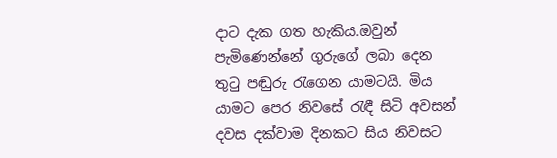දාට දැක ගත හැකිය.ඔවුන් පැමිණෙන්නේ ගුරුගේ ලබා දෙන තුටු පඬුරු රැගෙන යාමටයි. මිය යාමට පෙර නිවසේ රැඳී සිටි අවසන් දවස දක්වාම දිනකට සිය නිවසට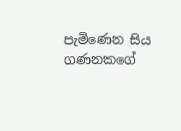පැමිණෙන සිය ගණනකගේ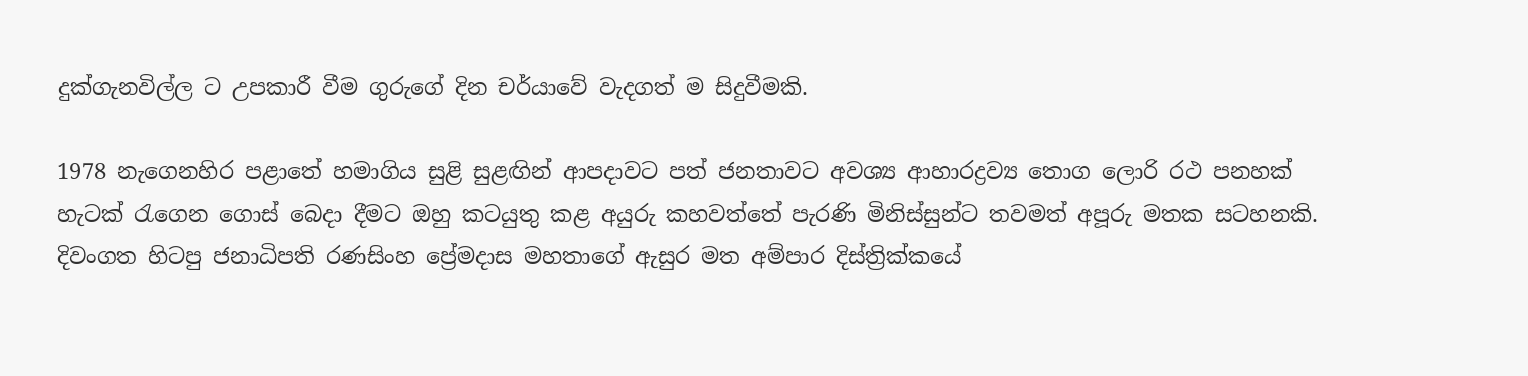දුක්ගැනවිල්ල ට උපකාරී වීම ගුරුගේ දින චර්යාවේ වැදගත් ම සිදුවීමකි.

1978 නැගෙනහිර පළාතේ හමාගිය සුළි සුළඟින් ආපදාවට පත් ජනතාවට අවශ්‍ය ආහාරද්‍රව්‍ය තොග ලොරි රථ පනහක් හැටක් රැගෙන ගොස් බෙදා දීමට ඔහු කටයුතු කළ අයුරු කහවත්තේ පැරණි මිනිස්සුන්ට තවමත් අපූරු මතක සටහනකි. දිවංගත හිටපු ජනාධිපති රණසිංහ ප්‍රේමදාස මහතාගේ ඇසුර මත අම්පාර දිස්ත්‍රික්කයේ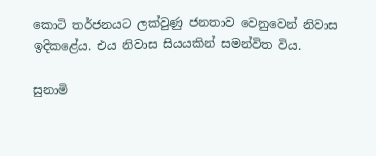කොටි තර්ජනයට ලක්වුණු ජනතාව වෙනුවෙන් නිවාස ඉදිකළේය. එය නිවාස සියයකින් සමන්විත විය.

සුනාමි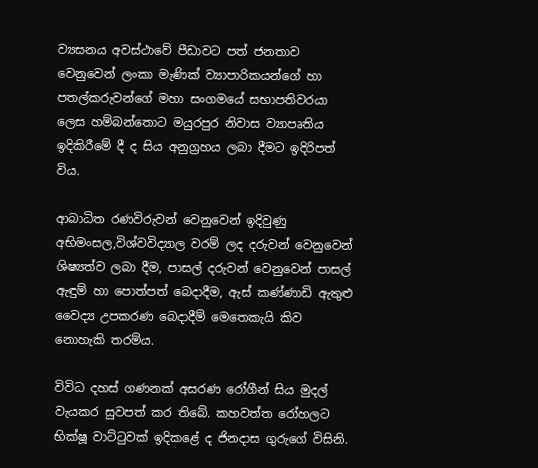ව්‍යසනය අවස්ථාවේ පීඩාවට පත් ජනතාව වෙනුවෙන් ලංකා මැණික් ව්‍යාපාරිකයන්ගේ හා පතල්කරුවන්ගේ මහා සංගමයේ සභාපතිවරයා ලෙස හම්බන්තොට මයුරපුර නිවාස ව්‍යාපෘතිය ඉදිකිරීමේ දී ද සිය අනුග්‍රහය ලබා දීමට ඉදිරිපත් විය.

ආබාධිත රණවිරුවන් වෙනුවෙන් ඉදිවුණු අභිමංසල,විශ්වවිද්‍යාල වරම් ලද දරුවන් වෙනුවෙන් ශිෂ්‍යත්ව ලබා දීම, පාසල් දරුවන් වෙනුවෙන් පාසල් ඇඳුම් හා පොත්පත් බෙදාදීම, ඇස් කණ්ණාඩි ඇතුළු වෛද්‍ය උපකරණ බෙදාදීම් මෙතෙකැයි කිව නොහැකි තරම්ය.

විවිධ දහස් ගණනක් අසරණ රෝගීන් සිය මුදල් වැයකර සුවපත් කර තිබේ. කහවත්ත රෝහලට භික්ෂූ වාට්ටුවක් ඉදිකළේ ද ජිනදාස ගුරුගේ විසිනි.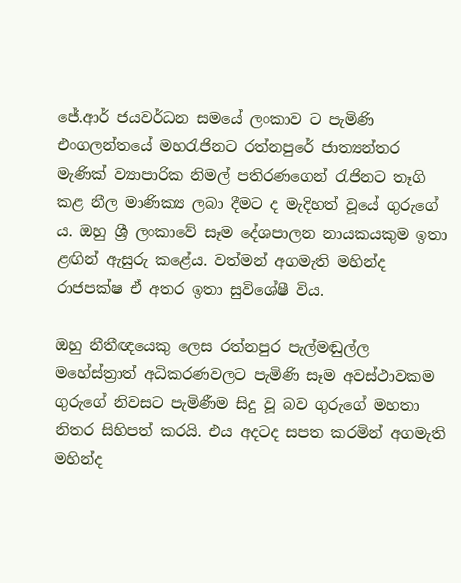ජේ.ආර් ජයවර්ධන සමයේ ලංකාව ට පැමිණි එංගලන්තයේ මහරැජිනට රත්නපුරේ ජාත්‍යන්තර මැණික් ව්‍යාපාරික නිමල් පතිරණගෙන් රැජිනට තෑගි කළ නීල මාණික්‍ය ලබා දීමට ද මැදිහත් වූයේ ගුරුගේ ය. ඔහු ශ්‍රී ලංකාවේ සෑම දේශපාලන නායකයකුම ඉතා ළඟින් ඇසුරු කළේය. වත්මන් අගමැති මහින්ද රාජපක්ෂ ඒ අතර ඉතා සුවිශේෂී විය.

ඔහු නීතීඥයෙකු ලෙස රත්නපුර පැල්මඬුල්ල මහේස්ත්‍රාත් අධිකරණවලට පැමිණි සෑම අවස්ථාවකම ගුරුගේ නිවසට පැමිණීම සිදු වූ බව ගුරුගේ මහතා නිතර සිහිපත් කරයි. එය අදටද සපත කරමින් අගමැති මහින්ද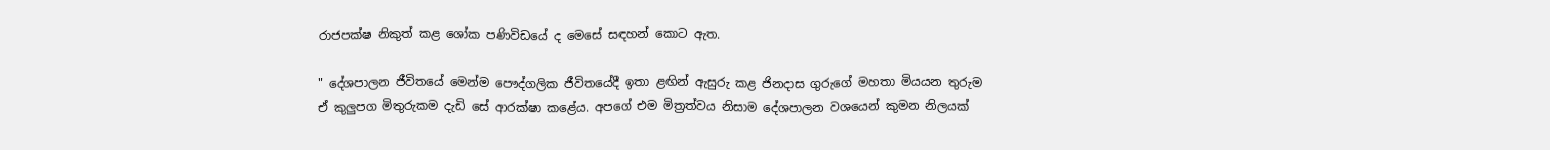රාජපක්ෂ නිකුත් කළ ශෝක පණිවිඩයේ ද මෙසේ සඳහන් කොට ඇත.

" දේශපාලන ජීවිතයේ මෙන්ම පෞද්ගලික ජීවිතයේදී ඉතා ළඟින් ඇසුරු කළ ජිනදාස ගුරුගේ මහතා මියයන තුරුම ඒ කුලුපග මිතුරුකම දැඩි සේ ආරක්ෂා කළේය. අපගේ එම මිත්‍රත්වය නිසාම දේශපාලන වශයෙන් කුමන නිලයක්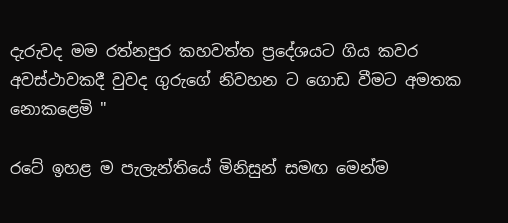දැරුවද මම රත්නපුර කහවත්ත ප්‍රදේශයට ගිය කවර අවස්ථාවකදී වුවද ගුරුගේ නිවහන ට ගොඩ වීමට අමතක නොකළෙමි "

රටේ ඉහළ ම පැලැන්තියේ මිනිසුන් සමඟ මෙන්ම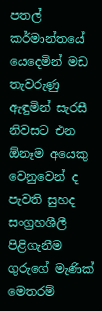පතල් කර්මාන්තයේ යෙදෙමින් මඩ තැවරුණු ඇඳුමින් සැරසී නිවසට එන ඕනෑම අයෙකු වෙනුවෙන් ද පැවති සුහද සංග්‍රහශීලී පිළිගැනීම ගුරුගේ මැණික් මෙතරම්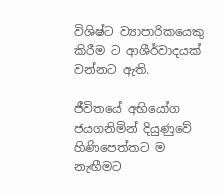විශිෂ්ට ව්‍යාපාරිකයෙකු කිරීම ට ආශීර්වාදයක් වන්නට ඇති.

ජීවිතයේ අභියෝග ජයගනිමින් දියුණුවේ හිණිපෙත්තට ම නැඟීමට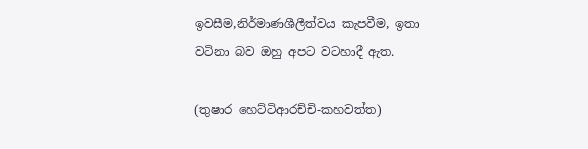ඉවසීම,නිර්මාණශීලීත්වය කැපවීම, ඉතා වටිනා බව ඔහු අපට වටහාදී ඇත.

(තුෂාර හෙට්ටිආරච්චි-කහවත්ත)